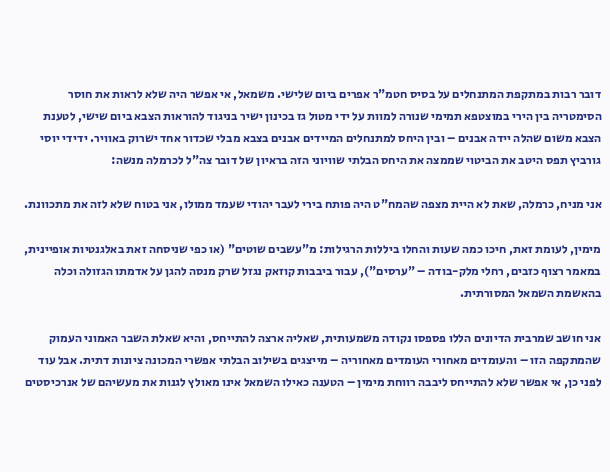דובר רבות במתקפת המתנחלים על בסיס חטמ"ר אפרים ביום שלישי. משמאל, אי אפשר היה שלא לראות את חוסר הסימטריה בין הירי במוצטפא תמימי שנורה למוות על ידי מטול גז בכינון ישיר בניגוד להוראות הצבא ביום שישי, לטענת הצבא משום שהלה יידה אבנים – ובין היחס למתנחלים המיידים אבנים בצבא מבלי שכדור אחד ישרוק באוויר. ידידי יוסי גורביץ תפס היטב את הביטוי שממצה את היחס הבלתי שוויוני הזה בראיון של דובר צה"ל לכרמלה מנשה:

אני מניח, כרמלה, שאת לא היית מצפה שהמח"ט היה פותח בירי לעבר יהודי שעמד ממולו, אני בטוח שלא לזה את מתכוונת.

מימין, לעומת זאת, חיכו כמה שעות והחלו ביללות הרגילות: מ"עשבים שוטים" (או כפי שניסחה זאת באלגנטיות אופיינית, במאמר רצוף כזבים, רחלי מלק-בודה – "ערסים"), עבור ביבבות קוזאק נגזל שרק מנסה להגן על אדמתו הגזולה וכלה בהאשמת השמאל המסורתית.

אני חושב שמרבית הדיונים הללו פספסו נקודה משמעותית, שאליה ארצה להתייחס, והיא שאלת השבר האמוני העמוק שהמתקפה הזו – והעומדים מאחורי העומדים מאחוריה – מייצגים בשילוב הבלתי אפשרי המכונה ציונות דתית. אבל עוד לפני כן, אי אפשר שלא להתייחס ליבבה רווחת מימין – הטענה כאילו השמאל אינו מאולץ לגנות את מעשיהם של אנרכיסטים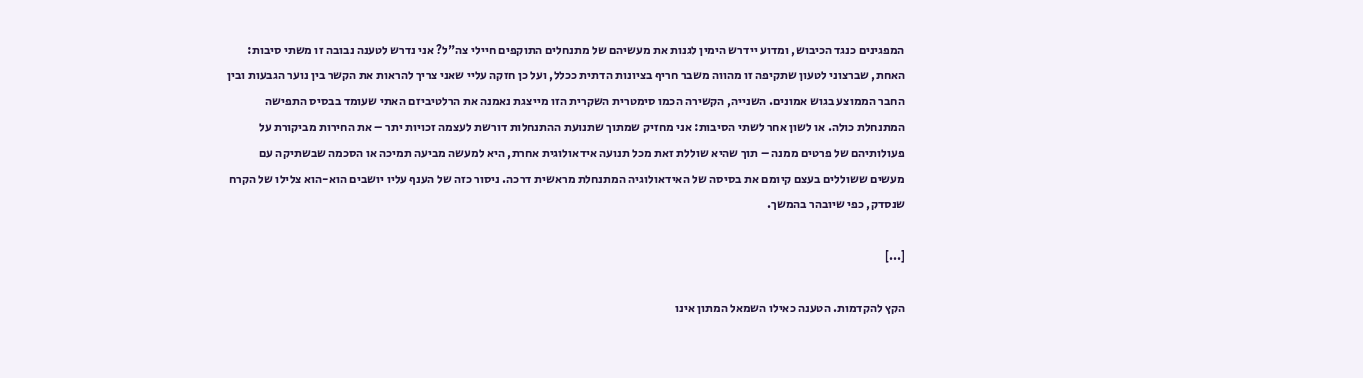המפגינים כנגד הכיבוש, ומדוע יידרש הימין לגנות את מעשיהם של מתנחלים התוקפים חיילי צה"ל? אני נדרש לטענה נבובה זו משתי סיבות: האחת, שברצוני לטעון שתקיפה זו מהווה משבר חריף בציונות הדתית ככלל, ועל כן חזקה עליי שאני צריך להראות את הקשר בין נוער הגבעות ובין החבר הממוצע בגוש אמונים. השנייה, הקשירה הכמו סימטרית השקרית הזו מייצגת נאמנה את הרלטיביזם האתי שעומד בבסיס התפישה המתנחלת כולה. או לשון אחר לשתי הסיבות: אני מחזיק שמתוך שתנועת ההתנחלות דורשת לעצמה זכויות יתר – את החירות מביקורת על פעולותיהם של פרטים ממנה – תוך שהיא שוללת זאת מכל תנועה אידאולוגית אחרת, היא למעשה מביעה תמיכה או הסכמה שבשתיקה עם מעשים ששוללים בעצם קיומם את בסיסה של האידאולוגיה המתנחלת מראשית דרכה. ניסור כזה של הענף עליו יושבים הוא-הוא צלילו של הקרח שנסדק, כפי שיובהר בהמשך.

[...]

הקץ להקדמות. הטענה כאילו השמאל המתון אינו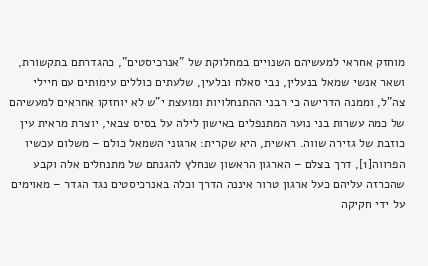מוחזק אחראי למעשיהם השנויים במחלוקת של "אנרכיסטים", כהגדרתם בתקשורת, ושאר אנשי שמאל בנעלין, נבי סאלח ובלעין, שלעתים כוללים עימותים עם חיילי צה"ל, וממנה הדרישה כי רבני ההתנחלויות ומועצת י"ש לא יוחזקו אחראים למעשיהם של כמה עשרות בני נוער המתנפלים באישון לילה על בסיס צבאי, יוצרת מראית עין כוזבת של גזירה שווה. ראשית, היא שקרית: ארגוני השמאל כולם – משלום עכשיו הפרווה[1], דרך בצלם – הארגון הראשון שנחלץ להגנתם של מתנחלים אלה וקבע שהכרזה עליהם כעל ארגון טרור איננה הדרך וכלה באנרכיסטים נגד הגדר – מאוימים על ידי חקיקה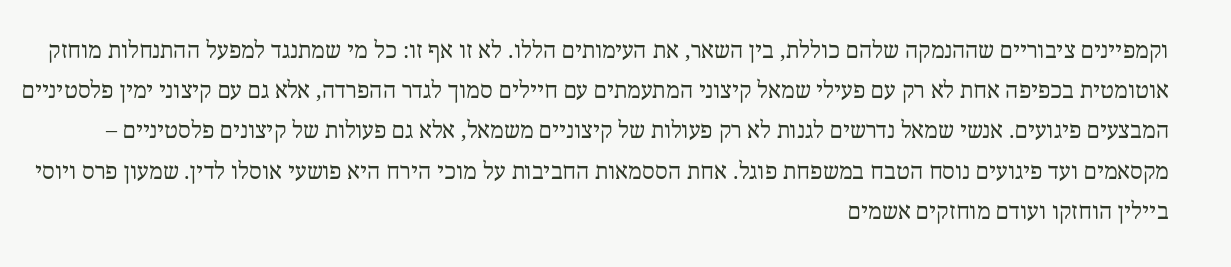וקמפיינים ציבוריים שההנמקה שלהם כוללת, בין השאר, את העימותים הללו. לא זו אף זו: כל מי שמתנגד למפעל ההתנחלות מוחזק אוטומטית בכפיפה אחת לא רק עם פעילי שמאל קיצוני המתעמתים עם חיילים סמוך לגדר ההפרדה, אלא גם עם קיצוני ימין פלסטיניים המבצעים פיגועים. אנשי שמאל נדרשים לגנות לא רק פעולות של קיצוניים משמאל, אלא גם פעולות של קיצונים פלסטיניים – מקסאמים ועד פיגועים נוסח הטבח במשפחת פוגל. אחת הססמאות החביבות על מוכי הירח היא פושעי אוסלו לדין. שמעון פרס ויוסי ביילין הוחזקו ועודם מוחזקים אשמים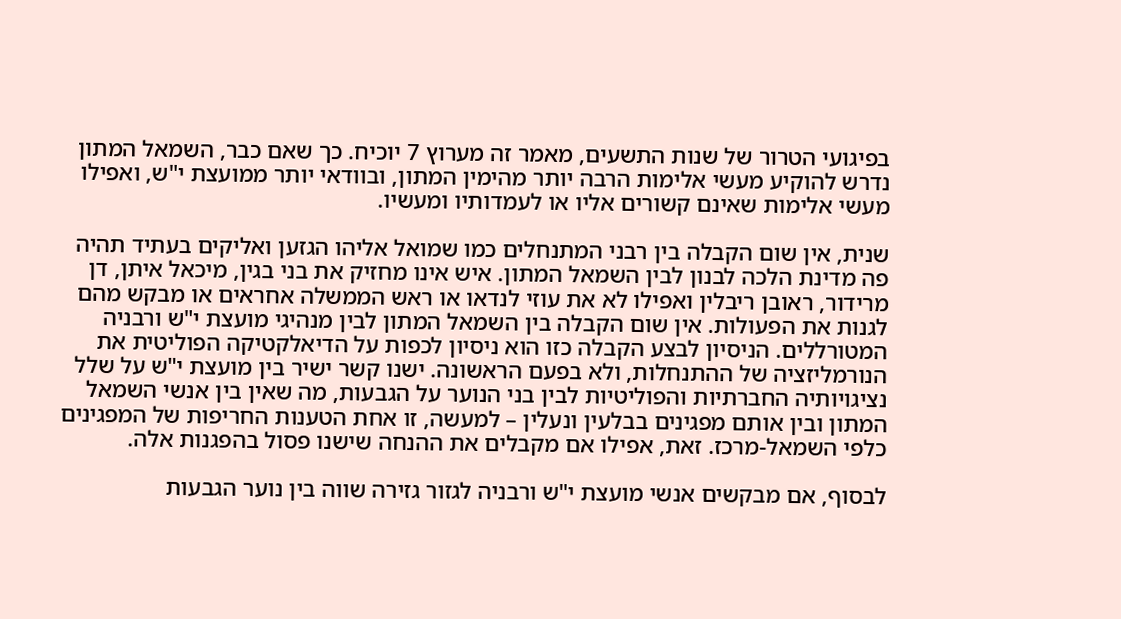בפיגועי הטרור של שנות התשעים, מאמר זה מערוץ 7 יוכיח. כך שאם כבר, השמאל המתון נדרש להוקיע מעשי אלימות הרבה יותר מהימין המתון, ובוודאי יותר ממועצת י"ש, ואפילו מעשי אלימות שאינם קשורים אליו או לעמדותיו ומעשיו.

שנית, אין שום הקבלה בין רבני המתנחלים כמו שמואל אליהו הגזען ואליקים בעתיד תהיה פה מדינת הלכה לבנון לבין השמאל המתון. איש אינו מחזיק את בני בגין, מיכאל איתן, דן מרידור, ראובן ריבלין ואפילו לא את עוזי לנדאו או ראש הממשלה אחראים או מבקש מהם לגנות את הפעולות. אין שום הקבלה בין השמאל המתון לבין מנהיגי מועצת י"ש ורבניה המטורללים. הניסיון לבצע הקבלה כזו הוא ניסיון לכפות על הדיאלקטיקה הפוליטית את הנורמליזציה של ההתנחלות, ולא בפעם הראשונה. ישנו קשר ישיר בין מועצת י"ש על שלל נציגויותיה החברתיות והפוליטיות לבין בני הנוער על הגבעות, מה שאין בין אנשי השמאל המתון ובין אותם מפגינים בבלעין ונעלין – למעשה, זו אחת הטענות החריפות של המפגינים כלפי השמאל-מרכז. זאת, אפילו אם מקבלים את ההנחה שישנו פסול בהפגנות אלה.

לבסוף, אם מבקשים אנשי מועצת י"ש ורבניה לגזור גזירה שווה בין נוער הגבעות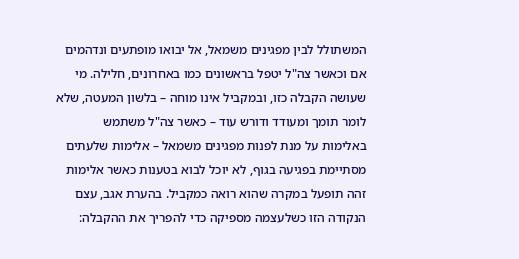המשתולל לבין מפגינים משמאל, אל יבואו מופתעים ונדהמים אם וכאשר צה"ל יטפל בראשונים כמו באחרונים, חלילה. מי שעושה הקבלה כזו, ובמקביל אינו מוחה – בלשון המעטה, שלא לומר תומך ומעודד ודורש עוד – כאשר צה"ל משתמש באלימות על מנת לפנות מפגינים משמאל – אלימות שלעתים מסתיימת בפגיעה בגוף, לא יוכל לבוא בטענות כאשר אלימות זהה תופעל במקרה שהוא רואה כמקביל. בהערת אגב, עצם הנקודה הזו כשלעצמה מספיקה כדי להפריך את ההקבלה: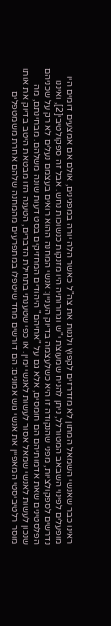ראינו כבר שאנשי השמאל המתון לא מזדרזים לקפוץ ולגנות את צה"ל כאשר הלה יורה במפגינים, אולם אם אמצעים דומים היו מופעלים לפינוי השבאב המטורלל, ניתן להניח שמעוצת י"ש וגרורותיה היו מזנקות כנשוכות נחש. אבל זה ספקולטיבי[2], ואיננו נדרשים לספקולציות, מפני שהנקודה זו היא כשלעצמה בדיוק העניין: אנשי המחנה ההוא רואים בעצמם נעלים לא רק על שכניהם הפלסטינים שאת אדמותיהם הם חומסים, אלא גם על "אחיהם" היהודים המחזיקים בסט דעות שונה משלהם. מבחינתם, מה שנכון לעשות לאנשי שמאל אסור לעשות לאנשי ימין. או כפי שטענתי בתחילת הדברים, הטענה הזו מבטאת היטב בדיוק את אותו מוסר רלטיביסטי המאפיין את אנשי גוש אמונים: הם דורשים מחד שיטפלו במתפרעים מהמחנה שלהם אחרת משמטפלים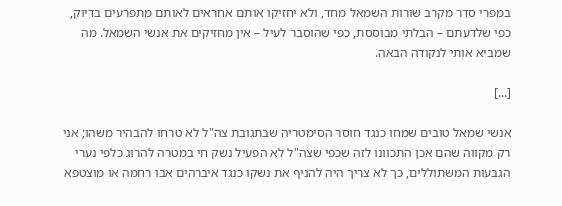במפרי סדר מקרב שורות השמאל מחד, ולא יחזיקו אותם אחראים לאותם מתפרעים בדיוק, כפי שלדעתם – הבלתי מבוססת, כפי שהוסבר לעיל – אין מחזיקים את אנשי השמאל. מה שמביא אותי לנקודה הבאה.

[...]

אנשי שמאל טובים שמחו כנגד חוסר הסימטריה שבתגובת צה"ל לא טרחו להבהיר משהו; אני רק מקווה שהם אכן התכוונו לזה שכפי שצה"ל לא הפעיל נשק חי במטרה להרוג כלפי נערי הגבעות המשתוללים, כך לא צריך היה להניף את נשקו כנגד איברהים אבו רחמה או מוצטפא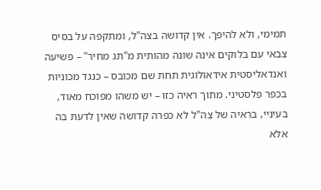תמימי, ולא להיפך. אין קדושה בצה"ל, ומתקפה על בסיס צבאי עם בלוקים אינה שונה מהותית מ"תג מחיר" – פשיעה ואנדאליסטית אידאולוגית תחת שם מכובס – כנגד מכוניות בכפר פלסטיני. מתוך ראיה כזו – יש משהו מפוכח מאוד, בעיניי, בראיה של צה"ל לא כפרה קדושה שאין לדעת בה אלא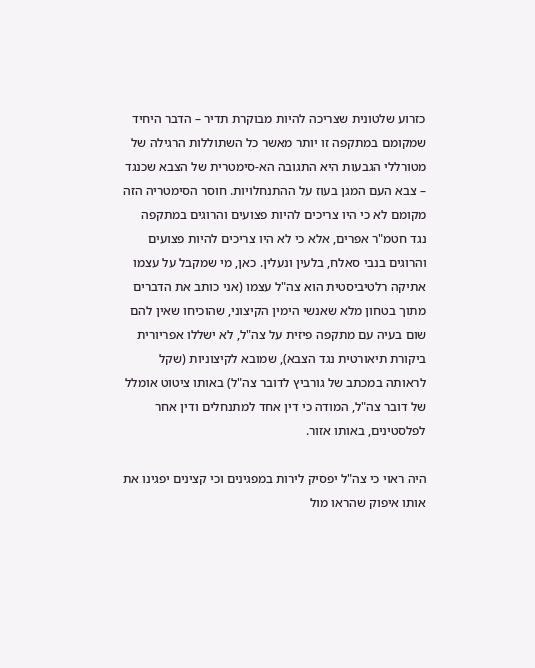כזרוע שלטונית שצריכה להיות מבוקרת תדיר – הדבר היחיד שמקומם במתקפה זו יותר מאשר כל השתוללות הרגילה של מטורללי הגבעות היא התגובה הא-סימטרית של הצבא שכנגד – צבא העם המגן בעוז על ההתנחלויות. חוסר הסימטריה הזה מקומם לא כי היו צריכים להיות פצועים והרוגים במתקפה נגד חטמ"ר אפרים, אלא כי לא היו צריכים להיות פצועים והרוגים בנבי סאלח, בלעין ונעלין. כאן, מי שמקבל על עצמו אתיקה רלטיביסטית הוא צה"ל עצמו (אני כותב את הדברים מתוך בטחון מלא שאנשי הימין הקיצוני, שהוכיחו שאין להם שום בעיה עם מתקפה פיזית על צה"ל, לא ישללו אפריורית ביקורת תיאורטית נגד הצבא), שמובא לקיצוניות (שקל לראותה במכתב של גורביץ לדובר צה"ל) באותו ציטוט אומלל של דובר צה"ל, המודה כי דין אחד למתנחלים ודין אחר לפלסטינים, באותו אזור.

היה ראוי כי צה"ל יפסיק לירות במפגינים וכי קצינים יפגינו את אותו איפוק שהראו מול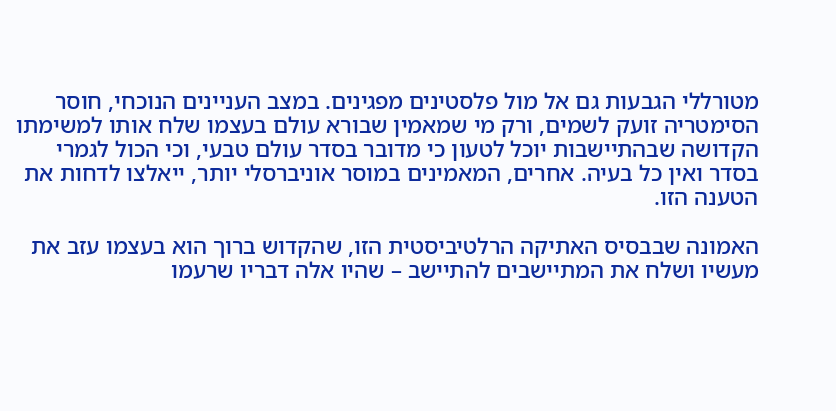מטורללי הגבעות גם אל מול פלסטינים מפגינים. במצב העניינים הנוכחי, חוסר הסימטריה זועק לשמים, ורק מי שמאמין שבורא עולם בעצמו שלח אותו למשימתו הקדושה שבהתיישבות יוכל לטעון כי מדובר בסדר עולם טבעי, וכי הכול לגמרי בסדר ואין כל בעיה. אחרים, המאמינים במוסר אוניברסלי יותר, ייאלצו לדחות את הטענה הזו.

האמונה שבבסיס האתיקה הרלטיביסטית הזו, שהקדוש ברוך הוא בעצמו עזב את מעשיו ושלח את המתיישבים להתיישב – שהיו אלה דבריו שרעמו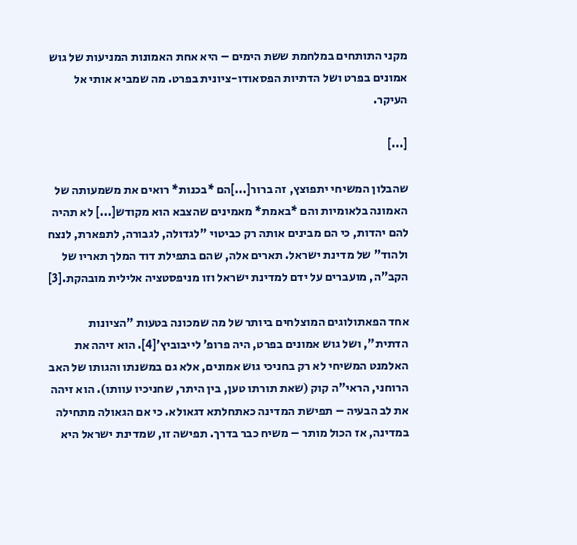מקני התותחים במלחמת ששת הימים – היא אחת האמונות המניעות של גוש אמונים בפרט ושל הדתיות הפסאודו-ציונית בפרט. מה שמביא אותי אל העיקר.

[...]

שהבלון המשיחי יתפוצץ, זה ברור[...]הם *בכנות* רואים את משמעותה של האמונה בלאומיות והם *באמת* מאמינים שהצבא הוא מקודש[...] לא תהיה להם יהדות, כי הם מבינים אותה רק כביטוי "לגדולה, לגבורה, לתפארת, לנצח ולהוד" של מדינת ישראל. תארים אלה, שהם בתפילת דוד המלך תאריו של הקב"ה, מועברים על ידם למדינת ישראל וזו מניפסטציה אלילית מובהקת.[3]

אחד הפאתולוגים המוצלחים ביותר של מה שמכונה בטעות "הציונות הדתית", ושל גוש אמונים בפרט, היה פרופ’ לייבוביץ’[4]. הוא זיהה את האלמנט המשיחי לא רק בחניכי גוש אמונים, אלא גם במשנתו והגותו של האב הרוחני, הראי"ה קוק (שאת תורתו טען, בין היתר, שחניכיו עוותו). הוא זיהה את לב הבעיה – תפישת המדינה כאתחלתא דגאולא. כי אם הגאולה מתחילה במדינה, אז הכול מותר – משיח כבר בדרך. תפישה זו, שמדינת ישראל היא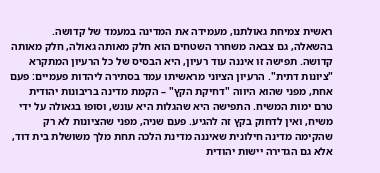ראשית צמיחת גאולתנו, מעמידה את המדינה במעמד של קדושה. בהשאלה, גם צבאה משחרר השטחים הוא חלק מאותה גאולה, חלק מאותה קדושה. תפישה זו איננה עוד רעיון, היא הבסיס של כל הרעיון המתקרא "ציונות דתית". הרעיון הציוני מראשיתו עמד בסתירה ליהדות פעמיים: פעם אחת, מפני שהוא היווה "דחיקת הקץ" – הקמת מדינה בריבונות יהודית טרם ימות המשיח. התפישה היא שהגלות היא עונש, וסופו בגאולה על ידי משיח, ואין לדחוק בקץ זה להגיע. פעם שניה, מפני שהציונות לא רק שהקימה מדינה חילונית שאיננה מדינת הלכה תחת מלך משושלת בית דוד, אלא גם הגדירה יישות יהודית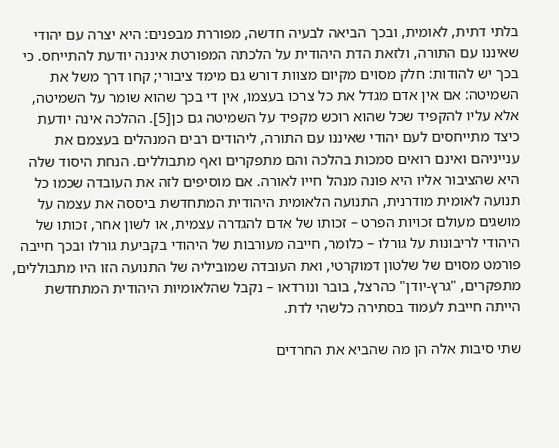בלתי דתית, לאומית, ובכך הביאה לבעיה חדשה, מפוררת מבפנים: היא יצרה עם יהודי שאיננו עם התורה, ולזאת הדת היהודית על הלכתה המפורטת איננה יודעת להתייחס. כי בכך יש להודות: חלק מסוים מקיום מצוות דורש גם מימד ציבורי; קחו דרך משל את השמיטה: אם אין אדם מגדל את כל צרכו בעצמו, אין די בכך שהוא שומר על השמיטה, אלא עליו להקפיד שכל שהוא רוכש מקפיד על השמיטה גם כן[5]. ההלכה אינה יודעת כיצד מתייחסים לעם יהודי שאיננו עם התורה, ליהודים רבים המנהלים בעצמם את ענייניהם ואינם רואים סמכות בהלכה והם מתפקרים ואף מתבוללים. הנחת היסוד שלה היא שהציבור אליו היא פונה מנהל חייו לאורה. אם מוסיפים לזה את העובדה שכמו כל תנועה לאומית מודרנית, התנועה הלאומית היהודית המתחדשת ביססה את עצמה על מושגים מעולם זכויות הפרט – זכותו של אדם להגדרה עצמית, או לשון אחר, זכותו של היהודי לריבונות על גורלו – כלומר, חייבה מעורבות של היהודי בקביעת גורלו ובכך חייבה פורמט מסוים של שלטון דמוקרטי, ואת העובדה שמוביליה של התנועה הזו היו מתבוללים, מתפקרים, "גרץ-יודן" כהרצל, בובר ונורדאו – נקבל שהלאומיות היהודית המתחדשת הייתה חייבת לעמוד בסתירה כלשהי לדת.

שתי סיבות אלה הן מה שהביא את החרדים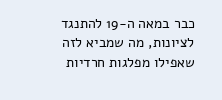כבר במאה ה-19 להתנגד לציונות, מה שמביא לזה שאפילו מפלגות חרדיות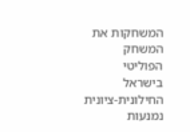המשחקות את המשחק הפוליטי בישראל החילונית-ציונית נמנעות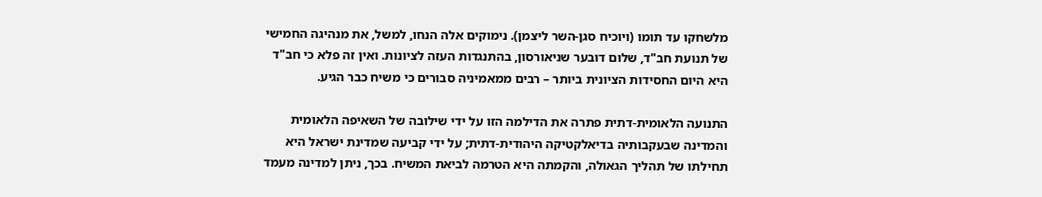מלשחקו עד תומו (ויוכיח סגן-השר ליצמן). נימוקים אלה הנחו, למשל, את מנהיגה החמישי של תנועת חב"ד, שלום דובער שניאורסון, בהתנגדות העזה לציונות. ואין זה פלא כי חב"ד היא היום החסידות הציונית ביותר – רבים ממאמיניה סבורים כי משיח כבר הגיע.

התנועה הלאומית-דתית פתרה את הדילמה הזו על ידי שילובה של השאיפה הלאומית והמדינה שבעקבותיה בדיאלקטיקה היהודית-דתית; על ידי קביעה שמדינת ישראל היא תחילתו של תהליך הגאולה, והקמתה היא הטרמה לביאת המשיח. בכך, ניתן למדינה מעמד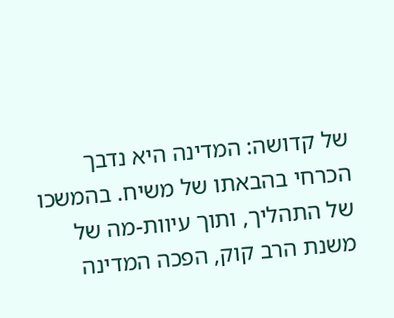של קדושה: המדינה היא נדבך הכרחי בהבאתו של משיח. בהמשכו של התהליך, ותוך עיוות-מה של משנת הרב קוק, הפכה המדינה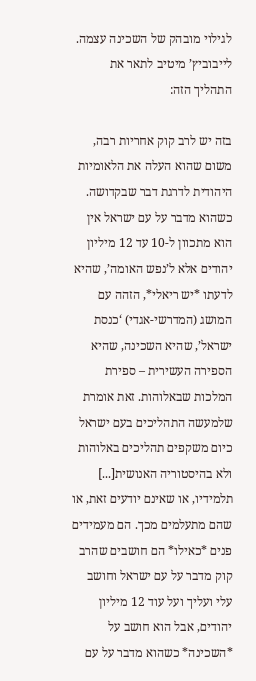לגילוי מובהק של השכינה עצמה. לייבוביץ’ מיטיב לתאר את התהליך הזה:

בזה יש לרב קוק אחריות רבה, משום שהוא העלה את הלאומיות היהודית לדרגת דבר שבקדושה. כשהוא מדבר על עם ישראל אין הוא מתכוון ל-10 עד 12 מיליון יהודים אלא ל’נפש האומה’, שהיא לדעתו *יש ריאלי*, הזהה עם המושג (המדרשי-אגדי) ‘כנסת ישראל’, שהיא השכינה, שהיא הספירה העשירית – ספירת המלכות שבאלוהות. זאת אומרת שלמעשה התהליכים בעם ישראל כיום משקפים תהליכים באלוהות ולא בהיסטוריה האנושית[...] תלמידיו, או שאינם יודעים זאת, או שהם מתעלמים מכך. הם מעמידים פנים *כאילו* הם חושבים שהרב קוק מדבר על עם ישראל וחושב עלי ועליך ועל עוד 12 מיליון יהודים, אבל הוא חושב על *השכינה* כשהוא מדבר על עם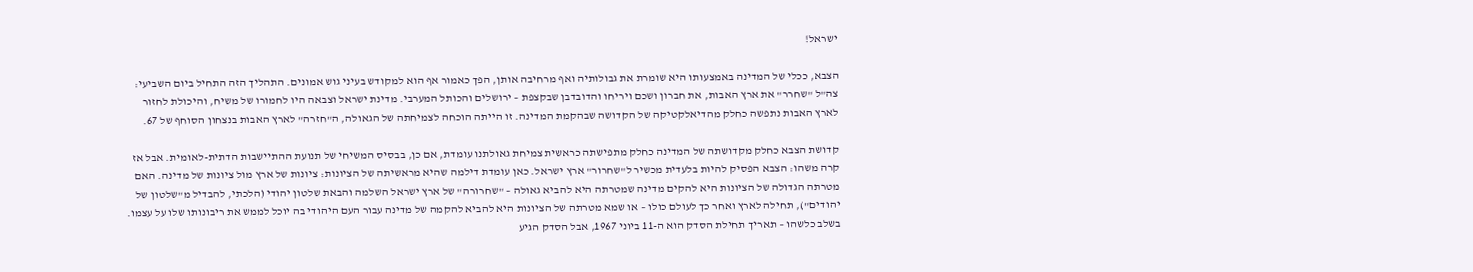ישראל!

הצבא, ככלי של המדינה באמצעותו היא שומרת את גבולותיה ואף מרחיבה אותן, הפך כאמור אף הוא למקודש בעיני גוש אמונים. התהליך הזה התחיל ביום השביעי: צה"ל "שחרר" את ארץ האבות, את חברון ושכם ויריחו והדובדבן שבקצפת – ירושלים והכותל המערבי. מדינת ישראל וצבאה היו לחמורו של משיח, והיכולת לחזור לארץ האבות נתפשה כחלק מהדיאלקטיקה של הקדושה שבהקמת המדינה. זו הייתה הוכחה לצמיחתה של הגאולה, ה"חזרה" לארץ האבות בנצחון הסוחף של 67.

קדושת הצבא כחלק מקדושתה של המדינה כחלק מתפישתה כראשית צמיחת גאולתנו עומדת, אם כן, בבסיס המשיחי של תנועת ההתיישבות הדתית-לאומית. אבל אז קרה משהו: הצבא הפסיק להיות בלעדית מכשיר ל"שחרור" ארץ ישראל. כאן עומדת דילמה שהיא מראשיתה של הציונות: ציונות של ארץ מול ציונות של מדינה. האם מטרתה הגדולה של הציונות היא להקים מדינה שמטרתה היא להביא גאולה – "שחרורה" של ארץ ישראל השלמה והבאת שלטון יהודי (הלכתי, להבדיל מ"שלטון של יהודים"), תחילה לארץ ואחר כך לעולם כולו – או שמא מטרתה של הציונות היא להביא להקמה של מדינה עבור העם היהודי בה יוכל לממש את ריבונותו שלו על עצמו. בשלב כלשהו – תאריך תחילת הסדק הוא ה-11 ביוני 1967, אבל הסדק הגיע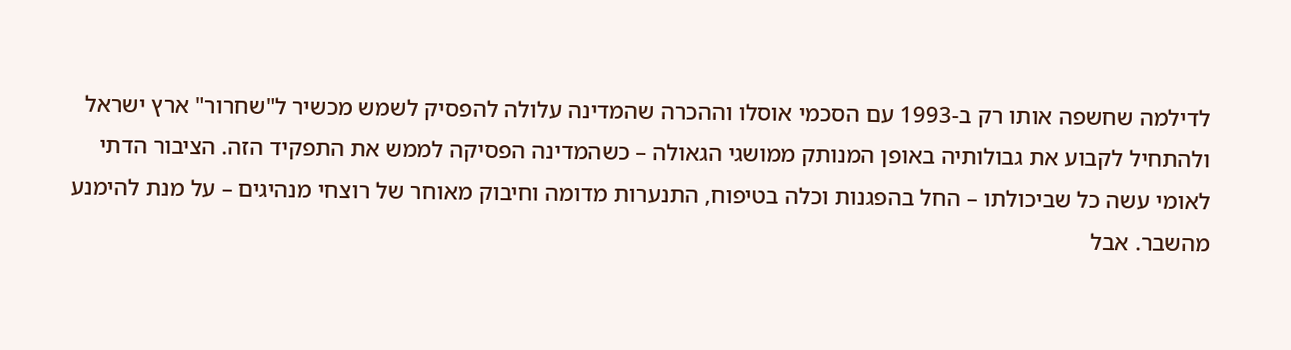לדילמה שחשפה אותו רק ב-1993 עם הסכמי אוסלו וההכרה שהמדינה עלולה להפסיק לשמש מכשיר ל"שחרור" ארץ ישראל ולהתחיל לקבוע את גבולותיה באופן המנותק ממושגי הגאולה – כשהמדינה הפסיקה לממש את התפקיד הזה. הציבור הדתי לאומי עשה כל שביכולתו – החל בהפגנות וכלה בטיפוח, התנערות מדומה וחיבוק מאוחר של רוצחי מנהיגים – על מנת להימנע מהשבר. אבל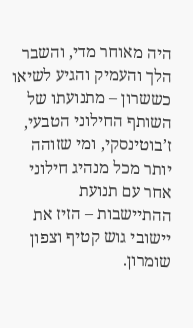היה מאוחר מדי, והשבר הלך והעמיק והגיע לשיאו כששרון – מתנועתו של השותף החילוני הטבעי, ז’בוטינסקי, ומי שזוהה יותר מכל מנהיג חילוני אחר עם תנועת ההתיישבות – הזיז את יישובי גוש קטיף וצפון שומרון.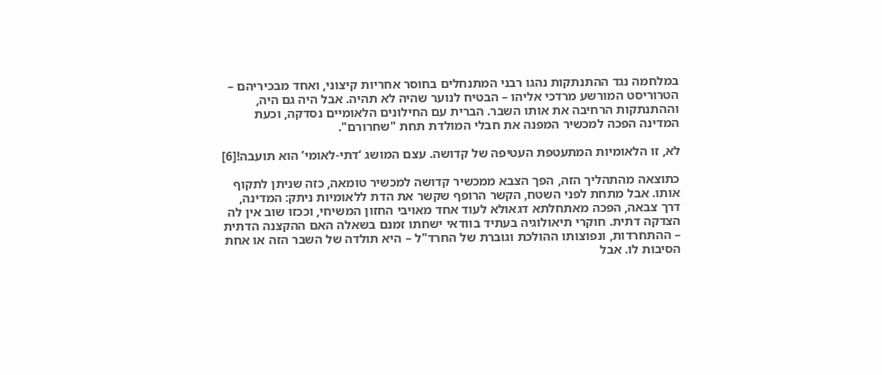במלחמה נגד ההתנתקות נהגו רבני המתנחלים בחוסר אחריות קיצוני, ואחד מבכיריהם – הטרוריסט המורשע מרדכי אליהו – הבטיח לנוער שהיה לא תהיה. אבל היה גם היה, וההתנתקות הרחיבה את אותו השבר. הברית עם החילונים הלאומיים נסדקה, וכעת המדינה הפכה למכשיר המפנה את חבלי המולדת תחת "שחרורם".

לא, זו הלאומיות המתעטפת העטיפה של קדושה. עצם המושג ‘דתי-לאומי’ הוא תועבה![6]

כתוצאה מהתהליך הזה, הפך הצבא ממכשיר קדושה למכשיר טומאה, כזה שניתן לתקוף אותו. אבל מתחת לפני השטח, הקשר הרופף שקשר את הדת ללאומיות ניתק: המדינה, דרך צבאה, הפכה מאתחלתא דגאולא לעוד אחד מאויבי החזון המשיחי, וככזו שוב אין לה הצדקה דתית. חוקרי תיאולוגיה בעתיד בוודאי ישחתו זמנם בשאלה האם ההקצנה הדתית – ההתחרדות, ונפוצותו ההולכת וגוברת של החרד"ל – היא תולדה של השבר הזה או אחת הסיבות לו. אבל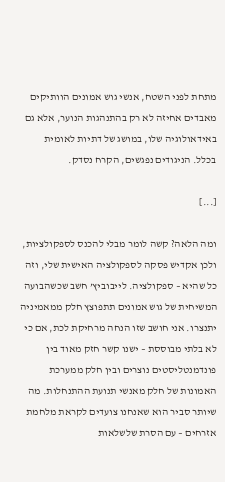מתחת לפני השטח, אנשי גוש אמונים הוותיקים מאבדים אחיזה לא רק בהתנהגות הנוער, אלא גם באידאולוגיה שלו, במושג של דתיות לאומית בכלל. הניגודים נפגשים, הקרח נסדק.

[...]

ומה הלאה? קשה לומר מבלי להכנס לספקולציות, ולכן אקדיש פסקה לספקולציה האישית שלי, וזה כל שהיא – ספקולציה. לייבוביץ’ חשב שכשהבועה המשיחית של גוש אמונים תתפוצץ חלק ממאמיניה יתנצרו. אני חושב שזו הנחה מרחיקת לכת, אם כי לא בלתי מבוססת – ישנו קשר חזק מאוד בין פונדמנטליסטים נוצרים ובין חלק ממערכת האמונות של חלק מאנשי תנועת ההתנחלות. מה שיותר סביר הוא שאנחנו צועדים לקראת מלחמת אזרחים – עם הסרת שלשלאות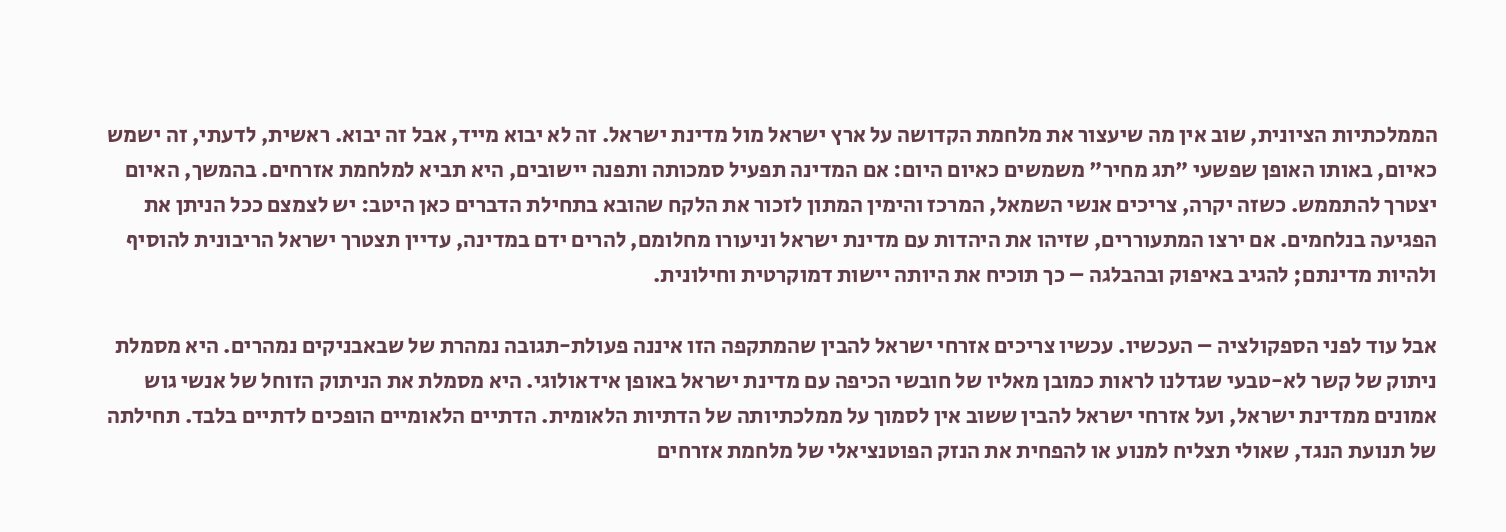הממלכתיות הציונית, שוב אין מה שיעצור את מלחמת הקדושה על ארץ ישראל מול מדינת ישראל. זה לא יבוא מייד, אבל זה יבוא. ראשית, לדעתי, זה ישמש כאיום, באותו האופן שפשעי "תג מחיר" משמשים כאיום היום: אם המדינה תפעיל סמכותה ותפנה יישובים, היא תביא למלחמת אזרחים. בהמשך, האיום יצטרך להתממש. כשזה יקרה, צריכים אנשי השמאל, המרכז והימין המתון לזכור את הלקח שהובא בתחילת הדברים כאן היטב: יש לצמצם ככל הניתן את הפגיעה בנלחמים. אם ירצו המתעוררים, שזיהו את היהדות עם מדינת ישראל וניעורו מחלומם, להרים ידם במדינה, עדיין תצטרך ישראל הריבונית להוסיף ולהיות מדינתם; להגיב באיפוק ובהבלגה – כך תוכיח את היותה יישות דמוקרטית וחילונית.

אבל עוד לפני הספקולציה – העכשיו. עכשיו צריכים אזרחי ישראל להבין שהמתקפה הזו איננה פעולת-תגובה נמהרת של שבאבניקים נמהרים. היא מסמלת ניתוק של קשר לא-טבעי שגדלנו לראות כמובן מאליו של חובשי הכיפה עם מדינת ישראל באופן אידאולוגי. היא מסמלת את הניתוק הזוחל של אנשי גוש אמונים ממדינת ישראל, ועל אזרחי ישראל להבין ששוב אין לסמוך על ממלכתיותה של הדתיות הלאומית. הדתיים הלאומיים הופכים לדתיים בלבד. תחילתה של תנועת הנגד, שאולי תצליח למנוע או להפחית את הנזק הפוטנציאלי של מלחמת אזרחים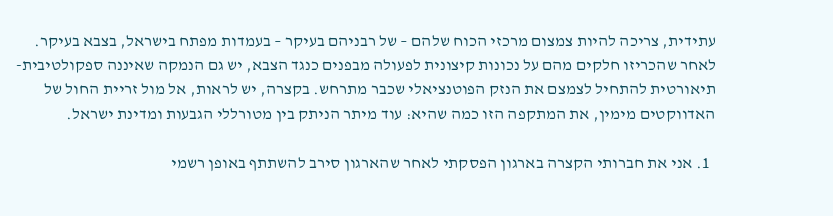עתידית, צריכה להיות צמצום מרכזי הכוח שלהם – של רבניהם בעיקר – בעמדות מפתח בישראל, בצבא בעיקר. לאחר שהכריזו חלקים מהם על נכונות קיצונית לפעולה מבפנים כנגד הצבא, יש גם הנמקה שאיננה ספקולטיבית-תיאורטית להתחיל לצמצם את הנזק הפוטנציאלי שכבר מתרחש. בקצרה, יש לראות, אל מול זריית החול של האדווקטים מימין, את המתקפה הזו כמה שהיא: עוד מיתר הניתק בין מטורללי הגבעות ומדינת ישראל.

  1. אני את חברותי הקצרה בארגון הפסקתי לאחר שהארגון סירב להשתתף באופן רשמי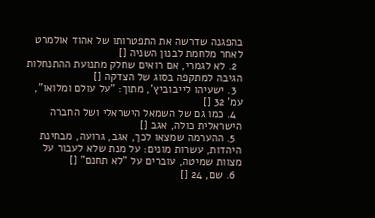בהפגנה שדרשה את התפטרותו של אהוד אולמרט לאחר מלחמת לבנון השניה []
  2. לא לגמרי, אם רואים שחלק מתנועת ההתנחלות הגיבה למתקפה בסוג של הצדקה []
  3. ישעיהו לייבוביץ’, מתוך: "על עולם ומלואו", עמ’ 32 []
  4. כמו גם של השמאל הישראלי ושל החברה הישראלית כולה, אגב []
  5. ההערמה שמצאו לכך, אגב, גרועה, מבחינת היהדות, עשרות מונים: על מנת שלא לעבור על מצוות שמיטה, עוברים על "לא תחנם" []
  6. שם, 24 []